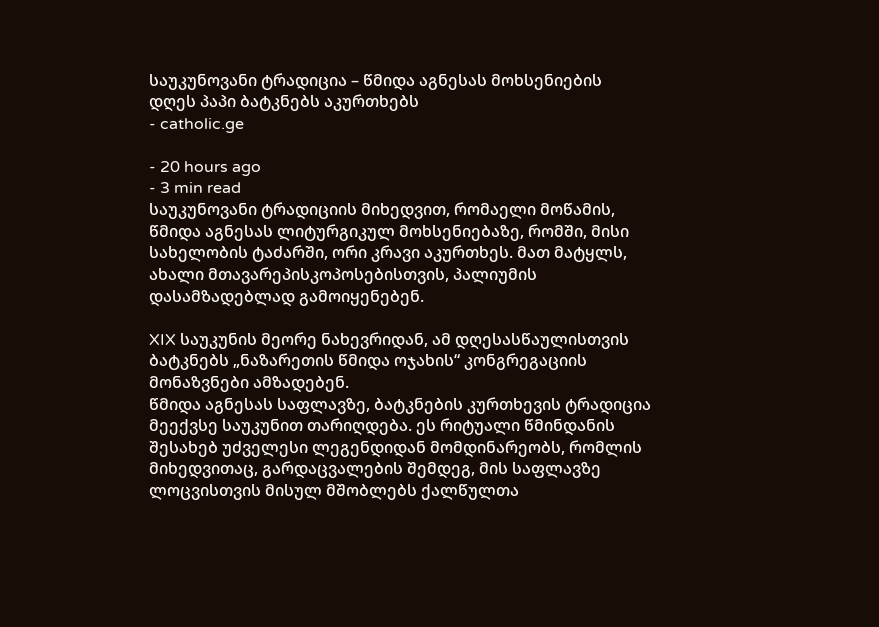საუკუნოვანი ტრადიცია – წმიდა აგნესას მოხსენიების დღეს პაპი ბატკნებს აკურთხებს
- catholic.ge

- 20 hours ago
- 3 min read
საუკუნოვანი ტრადიციის მიხედვით, რომაელი მოწამის, წმიდა აგნესას ლიტურგიკულ მოხსენიებაზე, რომში, მისი სახელობის ტაძარში, ორი კრავი აკურთხეს. მათ მატყლს, ახალი მთავარეპისკოპოსებისთვის, პალიუმის დასამზადებლად გამოიყენებენ.

XIX საუკუნის მეორე ნახევრიდან, ამ დღესასწაულისთვის ბატკნებს „ნაზარეთის წმიდა ოჯახის“ კონგრეგაციის მონაზვნები ამზადებენ.
წმიდა აგნესას საფლავზე, ბატკნების კურთხევის ტრადიცია მეექვსე საუკუნით თარიღდება. ეს რიტუალი წმინდანის შესახებ უძველესი ლეგენდიდან მომდინარეობს, რომლის მიხედვითაც, გარდაცვალების შემდეგ, მის საფლავზე ლოცვისთვის მისულ მშობლებს ქალწულთა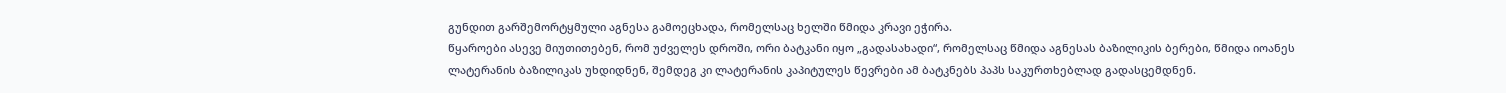გუნდით გარშემორტყმული აგნესა გამოეცხადა, რომელსაც ხელში წმიდა კრავი ეჭირა.
წყაროები ასევე მიუთითებენ, რომ უძველეს დროში, ორი ბატკანი იყო „გადასახადი“, რომელსაც წმიდა აგნესას ბაზილიკის ბერები, წმიდა იოანეს ლატერანის ბაზილიკას უხდიდნენ, შემდეგ კი ლატერანის კაპიტულეს წევრები ამ ბატკნებს პაპს საკურთხებლად გადასცემდნენ.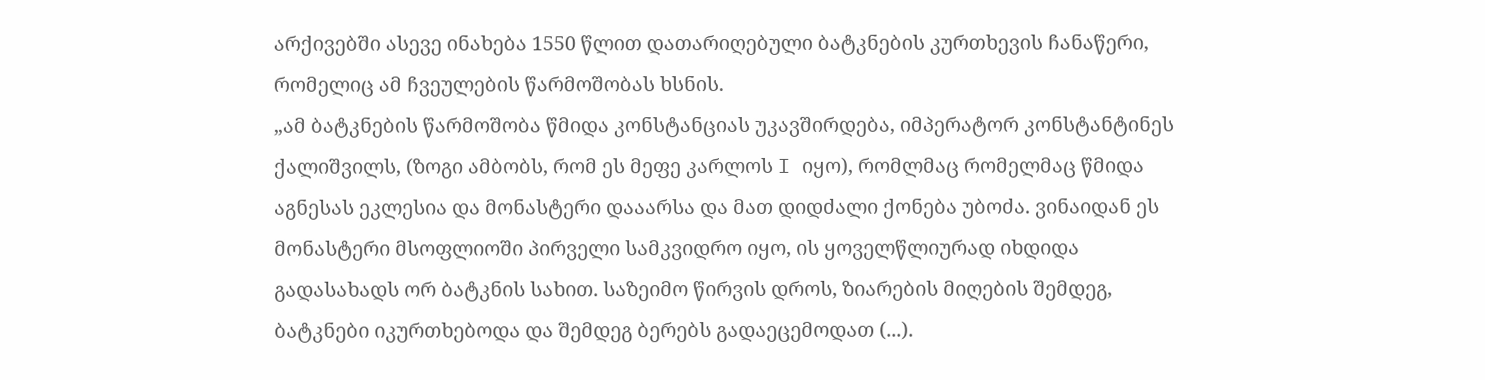არქივებში ასევე ინახება 1550 წლით დათარიღებული ბატკნების კურთხევის ჩანაწერი, რომელიც ამ ჩვეულების წარმოშობას ხსნის.
„ამ ბატკნების წარმოშობა წმიდა კონსტანციას უკავშირდება, იმპერატორ კონსტანტინეს ქალიშვილს, (ზოგი ამბობს, რომ ეს მეფე კარლოს I იყო), რომლმაც რომელმაც წმიდა აგნესას ეკლესია და მონასტერი დააარსა და მათ დიდძალი ქონება უბოძა. ვინაიდან ეს მონასტერი მსოფლიოში პირველი სამკვიდრო იყო, ის ყოველწლიურად იხდიდა გადასახადს ორ ბატკნის სახით. საზეიმო წირვის დროს, ზიარების მიღების შემდეგ, ბატკნები იკურთხებოდა და შემდეგ ბერებს გადაეცემოდათ (...).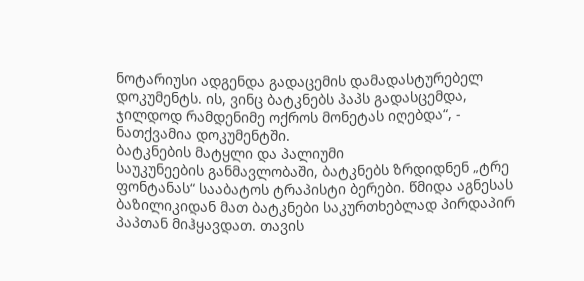ნოტარიუსი ადგენდა გადაცემის დამადასტურებელ დოკუმენტს. ის, ვინც ბატკნებს პაპს გადასცემდა, ჯილდოდ რამდენიმე ოქროს მონეტას იღებდა“, - ნათქვამია დოკუმენტში.
ბატკნების მატყლი და პალიუმი
საუკუნეების განმავლობაში, ბატკნებს ზრდიდნენ „ტრე ფონტანას“ სააბატოს ტრაპისტი ბერები. წმიდა აგნესას ბაზილიკიდან მათ ბატკნები საკურთხებლად პირდაპირ პაპთან მიჰყავდათ. თავის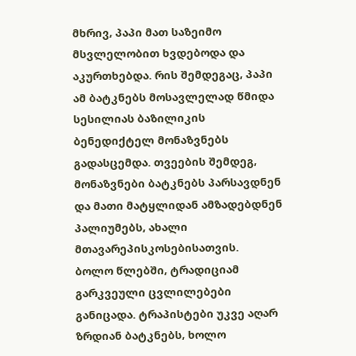მხრივ, პაპი მათ საზეიმო მსვლელობით ხვდებოდა და აკურთხებდა. რის შემდეგაც, პაპი ამ ბატკნებს მოსავლელად წმიდა სესილიას ბაზილიკის ბენედიქტელ მონაზვნებს გადასცემდა. თვეების შემდეგ, მონაზვნები ბატკნებს პარსავდნენ და მათი მატყლიდან ამზადებდნენ პალიუმებს, ახალი მთავარეპისკოსებისათვის.
ბოლო წლებში, ტრადიციამ გარკვეული ცვლილებები განიცადა. ტრაპისტები უკვე აღარ ზრდიან ბატკნებს, ხოლო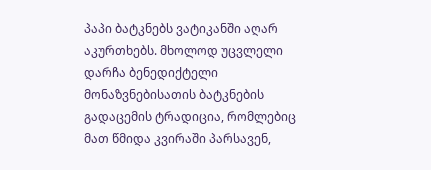პაპი ბატკნებს ვატიკანში აღარ აკურთხებს. მხოლოდ უცვლელი დარჩა ბენედიქტელი მონაზვნებისათის ბატკნების გადაცემის ტრადიცია, რომლებიც მათ წმიდა კვირაში პარსავენ,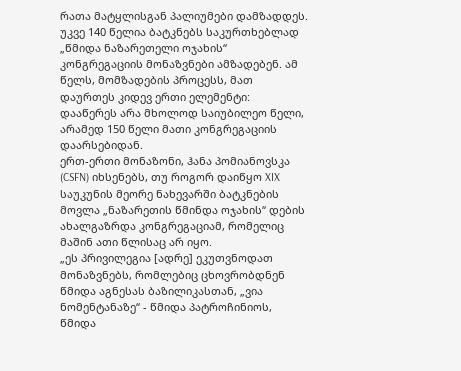რათა მატყლისგან პალიუმები დამზადდეს.
უკვე 140 წელია ბატკნებს საკურთხებლად „წმიდა ნაზარეთელი ოჯახის“ კონგრეგაციის მონაზვნები ამზადებენ. ამ წელს, მომზადების პროცესს, მათ დაურთეს კიდევ ერთი ელემენტი: დააწერეს არა მხოლოდ საიუბილეო წელი, არამედ 150 წელი მათი კონგრეგაციის დაარსებიდან.
ერთ-ერთი მონაზონი, ჰანა პომიანოვსკა (CSFN) იხსენებს, თუ როგორ დაიწყო XIX საუკუნის მეორე ნახევარში ბატკნების მოვლა „ნაზარეთის წმინდა ოჯახის“ დების ახალგაზრდა კონგრეგაციამ, რომელიც მაშინ ათი წლისაც არ იყო.
„ეს პრივილეგია [ადრე] ეკუთვნოდათ მონაზვნებს, რომლებიც ცხოვრობდნენ წმიდა აგნესას ბაზილიკასთან, „ვია ნომენტანაზე“ - წმიდა პატროჩინიოს, წმიდა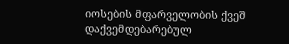იოსების მფარველობის ქვეშ დაქვემდებარებულ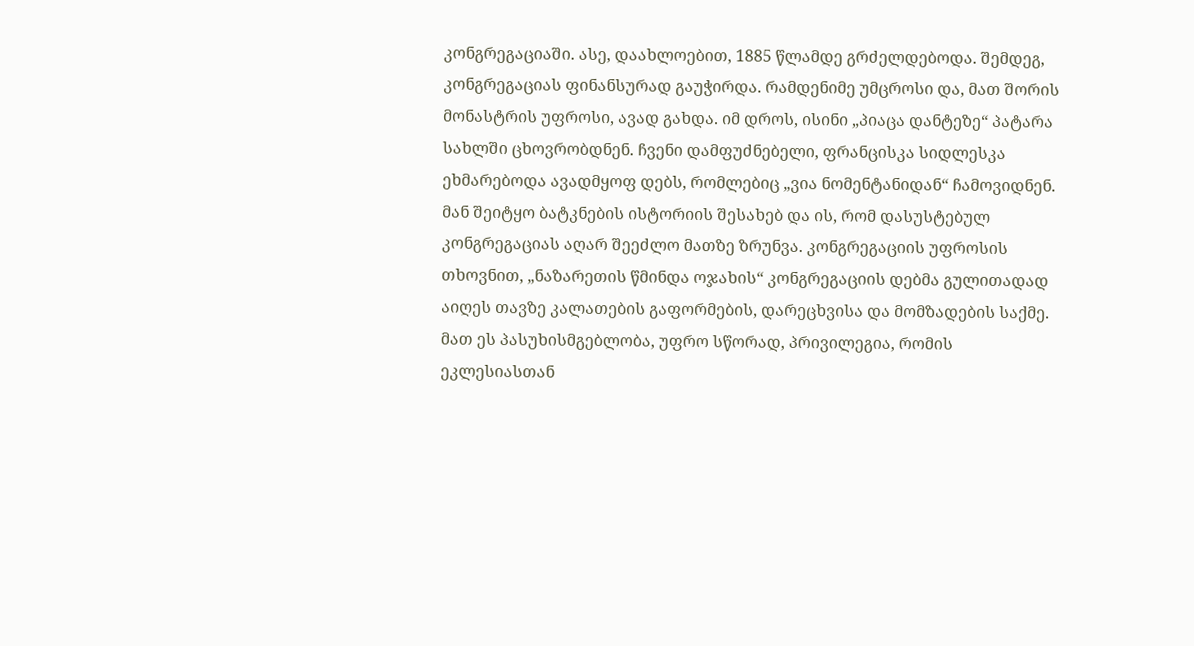კონგრეგაციაში. ასე, დაახლოებით, 1885 წლამდე გრძელდებოდა. შემდეგ, კონგრეგაციას ფინანსურად გაუჭირდა. რამდენიმე უმცროსი და, მათ შორის მონასტრის უფროსი, ავად გახდა. იმ დროს, ისინი „პიაცა დანტეზე“ პატარა სახლში ცხოვრობდნენ. ჩვენი დამფუძნებელი, ფრანცისკა სიდლესკა ეხმარებოდა ავადმყოფ დებს, რომლებიც „ვია ნომენტანიდან“ ჩამოვიდნენ. მან შეიტყო ბატკნების ისტორიის შესახებ და ის, რომ დასუსტებულ კონგრეგაციას აღარ შეეძლო მათზე ზრუნვა. კონგრეგაციის უფროსის თხოვნით, „ნაზარეთის წმინდა ოჯახის“ კონგრეგაციის დებმა გულითადად აიღეს თავზე კალათების გაფორმების, დარეცხვისა და მომზადების საქმე. მათ ეს პასუხისმგებლობა, უფრო სწორად, პრივილეგია, რომის ეკლესიასთან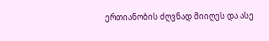ერთიანობის ძღვნად მიიღეს და ასე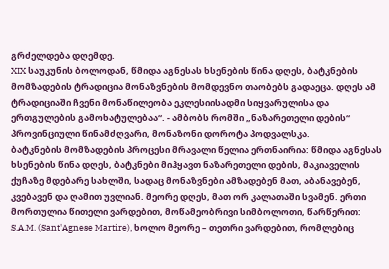გრძელდება დღემდე.
XIX საუკუნის ბოლოდან, წმიდა აგნესას ხსენების წინა დღეს, ბატკნების მომზადების ტრადიცია მონაზვნების მომდევნო თაობებს გადაეცა. დღეს ამ ტრადიციაში ჩვენი მონაწილეობა ეკლესიისადმი სიყვარულისა და ერთგულების გამოხატულებაა“. - ამბობს რომში „ნაზარეთელი დების“ პროვინციული წინამძღვარი, მონაზონი დოროტა პოდვალსკა.
ბატკნების მომზადების პროცესი მრავალი წელია ერთნაირია: წმიდა აგნესას ხსენების წინა დღეს, ბატკნები მიჰყავთ ნაზარეთელი დების, მაკიაველის ქუჩაზე მდებარე სახლში, სადაც მონაზვნები ამზადებენ მათ, აბანავებენ, კვებავენ და ღამით უვლიან. მეორე დღეს, მათ ორ კალათაში სვამენ. ერთი მორთულია წითელი ვარდებით, მოწამეობრივი სიმბოლოთი, წარწერით: S.A.M. (Sant'Agnese Martire), ხოლო მეორე – თეთრი ვარდებით, რომლებიც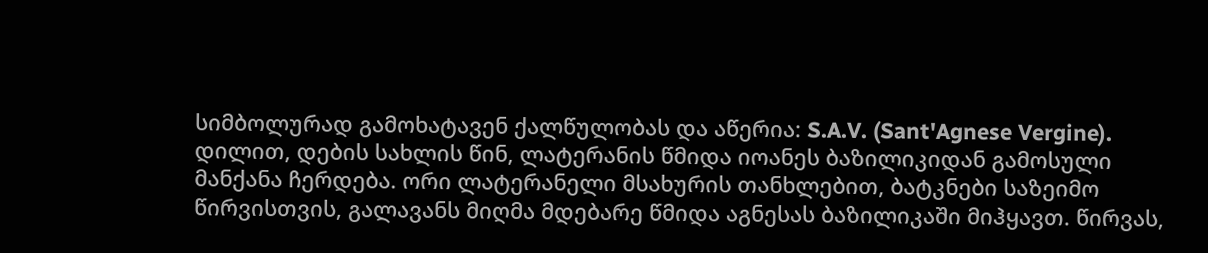სიმბოლურად გამოხატავენ ქალწულობას და აწერია: S.A.V. (Sant'Agnese Vergine).
დილით, დების სახლის წინ, ლატერანის წმიდა იოანეს ბაზილიკიდან გამოსული მანქანა ჩერდება. ორი ლატერანელი მსახურის თანხლებით, ბატკნები საზეიმო წირვისთვის, გალავანს მიღმა მდებარე წმიდა აგნესას ბაზილიკაში მიჰყავთ. წირვას,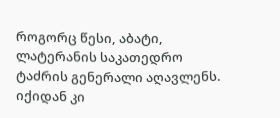როგორც წესი, აბატი, ლატერანის საკათედრო ტაძრის გენერალი აღავლენს. იქიდან კი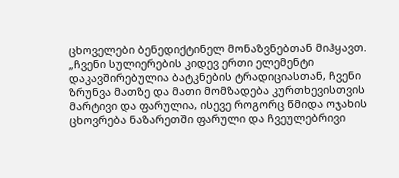ცხოველები ბენედიქტინელ მონაზვნებთან მიჰყავთ.
„ჩვენი სულიერების კიდევ ერთი ელემენტი დაკავშირებულია ბატკნების ტრადიციასთან, ჩვენი ზრუნვა მათზე და მათი მომზადება კურთხევისთვის მარტივი და ფარულია, ისევე როგორც წმიდა ოჯახის ცხოვრება ნაზარეთში ფარული და ჩვეულებრივი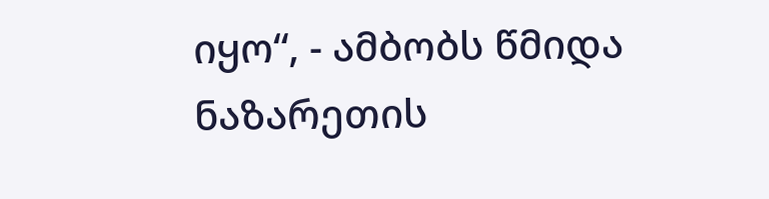იყო“, - ამბობს წმიდა ნაზარეთის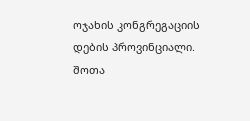ოჯახის კონგრეგაციის დების პროვინციალი.
შოთა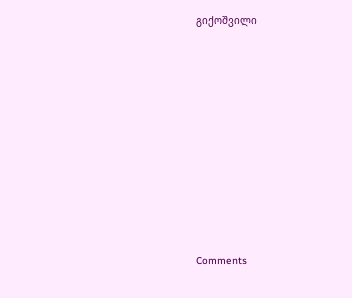გიქოშვილი














Comments